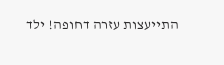התייעצות עזרה דחופה! ילד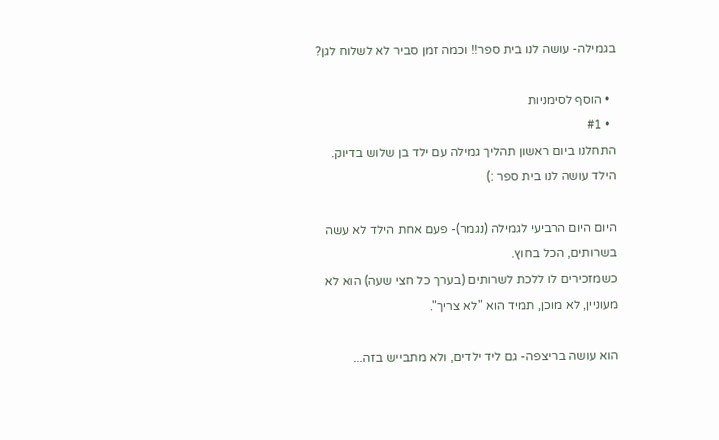בגמילה- עושה לנו בית ספר!! וכמה זמן סביר לא לשלוח לגן?

  • הוסף לסימניות
  • #1
התחלנו ביום ראשון תהליך גמילה עם ילד בן שלוש בדיוק.
הילד עושה לנו בית ספר :)

היום היום הרביעי לגמילה (נגמר)- פעם אחת הילד לא עשה בשרותים, הכל בחוץ.
כשמזכירים לו ללכת לשרותים (בערך כל חצי שעה) הוא לא מעוניין, לא מוכן, תמיד הוא "לא צריך".

הוא עושה בריצפה- גם ליד ילדים, ולא מתבייש בזה...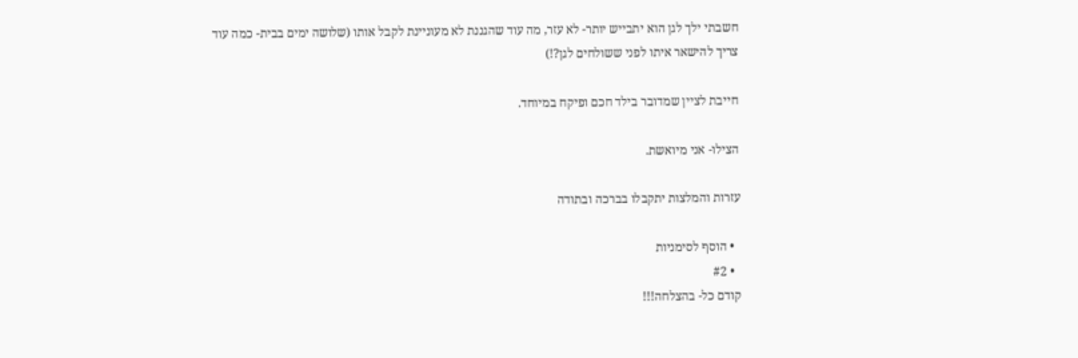חשבתי ילך לגן הוא יתבייש יותר- לא עזר, מה עוד שהגננת לא מעוניינת לקבל אותו (שלושה ימים בבית- כמה עוד צריך להישאר איתו לפני ששולחים לגן?!)

חייבת לציין שמדובר בילד חכם ופיקח במיוחד.

הצילו- אני מיואשת.

עזרות והמלצות יתקבלו בברכה ובתודה

  • הוסף לסימניות
  • #2
קודם כל- בהצלחה!!!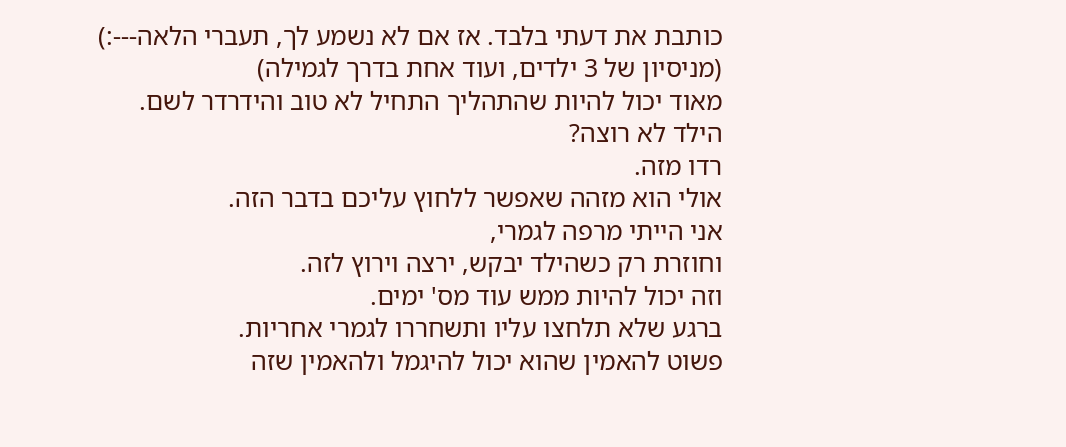כותבת את דעתי בלבד. אז אם לא נשמע לך, תעברי הלאה---:)
(מניסיון של 3 ילדים, ועוד אחת בדרך לגמילה)
מאוד יכול להיות שהתהליך התחיל לא טוב והידרדר לשם.
הילד לא רוצה?
רדו מזה.
אולי הוא מזהה שאפשר ללחוץ עליכם בדבר הזה.
אני הייתי מרפה לגמרי,
וחוזרת רק כשהילד יבקש, ירצה וירוץ לזה.
וזה יכול להיות ממש עוד מס' ימים.
ברגע שלא תלחצו עליו ותשחררו לגמרי אחריות.
פשוט להאמין שהוא יכול להיגמל ולהאמין שזה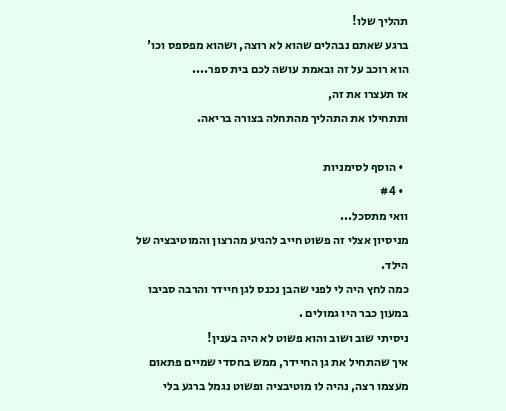תהליך שלו!
ברגע שאתם נבהלים שהוא לא רוצה, ושהוא מפספס וכו'
הוא רוכב על זה ובאמת עושה לכם בית ספר....
אז תעצרו את זה,
ותתחילו את התהליך מהתחלה בצורה בריאה.

  • הוסף לסימניות
  • #4
וואי מתסכל...
מניסיון אצלי זה פשוט חייב להגיע מהרצון והמוטיבציה של הילד.
כמה לחץ היה לי לפני שהבן נכנס לגן חיידר והרבה סביבו במעון כבר היו גמולים .
ניסיתי שוב ושוב והוא פשוט לא היה בענין!
איך שהתחיל את גן החיידר, ממש בחסדי שמיים פתאום מעצמו רצה, נהיה לו מוטיבציה ופשוט נגמל ברגע בלי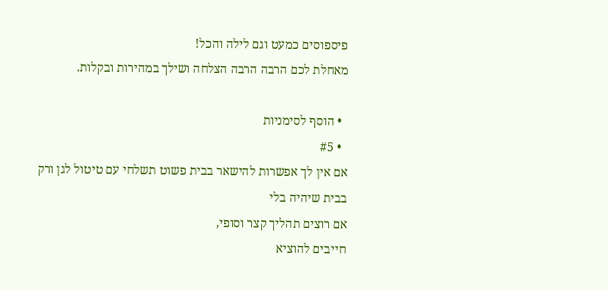פיספוסים כמעט וגם לילה והכל!
מאחלת לכם הרבה הרבה הצלחה ושילך במהירות ובקלות.

  • הוסף לסימניות
  • #5
אם אין לך אפשרות להישאר בבית פשוט תשלחי עם טיטול לגן ורק בבית שיהיה בלי
אם רוצים תהליך קצר וסופי,
חייבים להוציא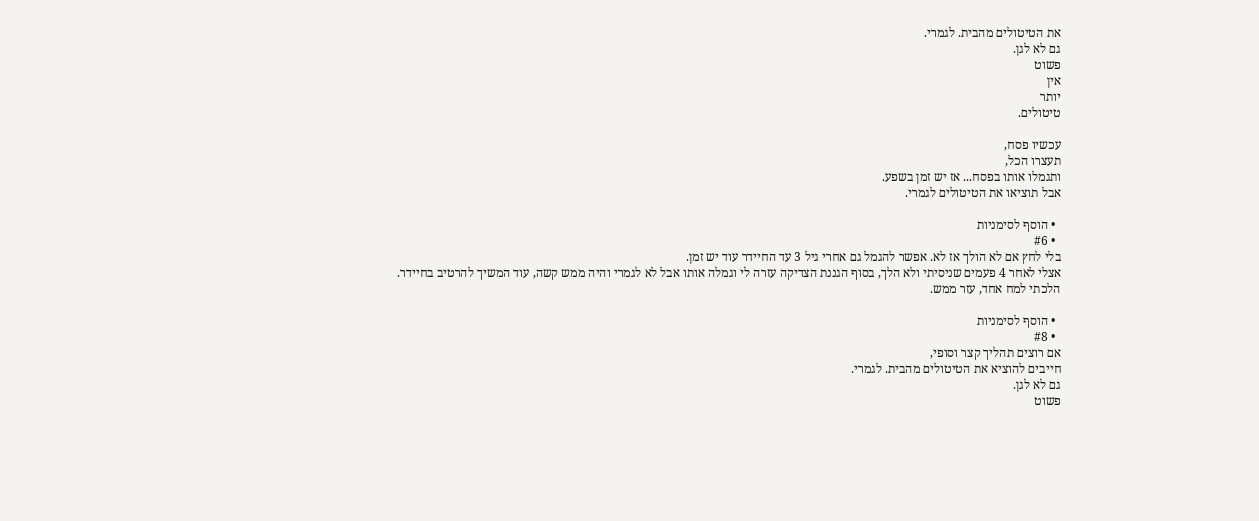את הטיטולים מהבית. לגמרי.
גם לא לגן.
פשוט
אין
יותר
טיטולים.

עכשיו פסח,
תעצרו הכל,
ותגמלו אותו בפסח... אז יש זמן בשפע.
אבל תוציאו את הטיטולים לגמרי.

  • הוסף לסימניות
  • #6
בלי לחץ אם לא הולך אז לא. אפשר להגמל גם אחרי גיל 3 עד החיידר עוד יש זמן.
אצלי לאחר 4 פעמים שניסיתי ולא הלך, בסוף הגננת הצדיקה עזרה לי וגמלה אותו אבל לא לגמרי והיה ממש קשה, עוד המשיך להרטיב בחיידר.
הלכתי למח אחד, עזר ממש.

  • הוסף לסימניות
  • #8
אם רוצים תהליך קצר וסופי,
חייבים להוציא את הטיטולים מהבית. לגמרי.
גם לא לגן.
פשוט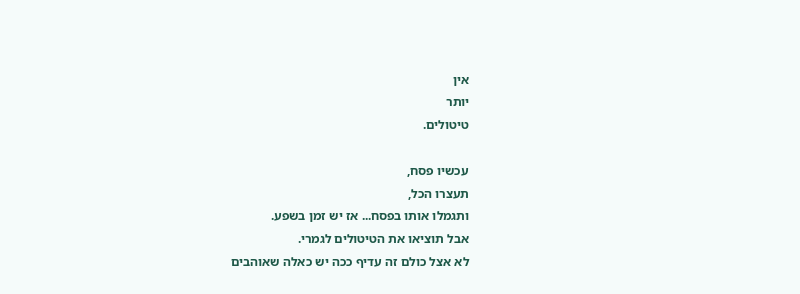אין
יותר
טיטולים.

עכשיו פסח,
תעצרו הכל,
ותגמלו אותו בפסח... אז יש זמן בשפע.
אבל תוציאו את הטיטולים לגמרי.
לא אצל כולם זה עדיף ככה יש כאלה שאוהבים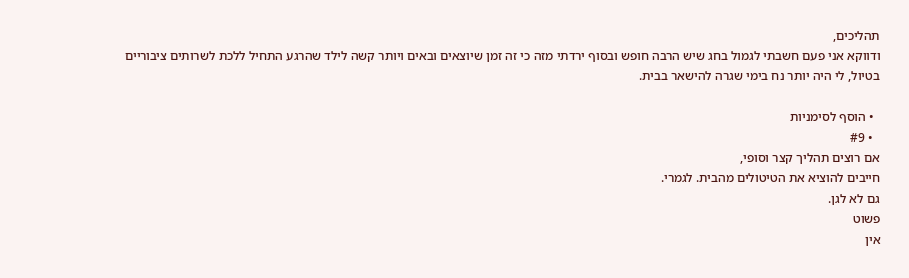תהליכים,
ודווקא אני פעם חשבתי לגמול בחג שיש הרבה חופש ובסוף ירדתי מזה כי זה זמן שיוצאים ובאים ויותר קשה לילד שהרגע התחיל ללכת לשרותים ציבוריים בטיול, לי היה יותר נח בימי שגרה להישאר בבית.

  • הוסף לסימניות
  • #9
אם רוצים תהליך קצר וסופי,
חייבים להוציא את הטיטולים מהבית. לגמרי.
גם לא לגן.
פשוט
אין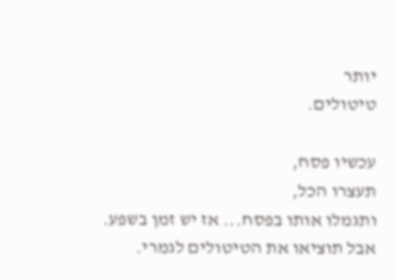יותר
טיטולים.

עכשיו פסח,
תעצרו הכל,
ותגמלו אותו בפסח... אז יש זמן בשפע.
אבל תוציאו את הטיטולים לגמרי.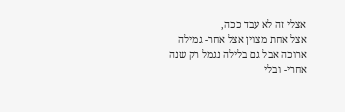אצלי זה לא עבד ככה,
אצל אחת מצוין אצל אחר- גמילה ארוכה אבל גם בלילה נגמל רק שנה אחרי- ובלי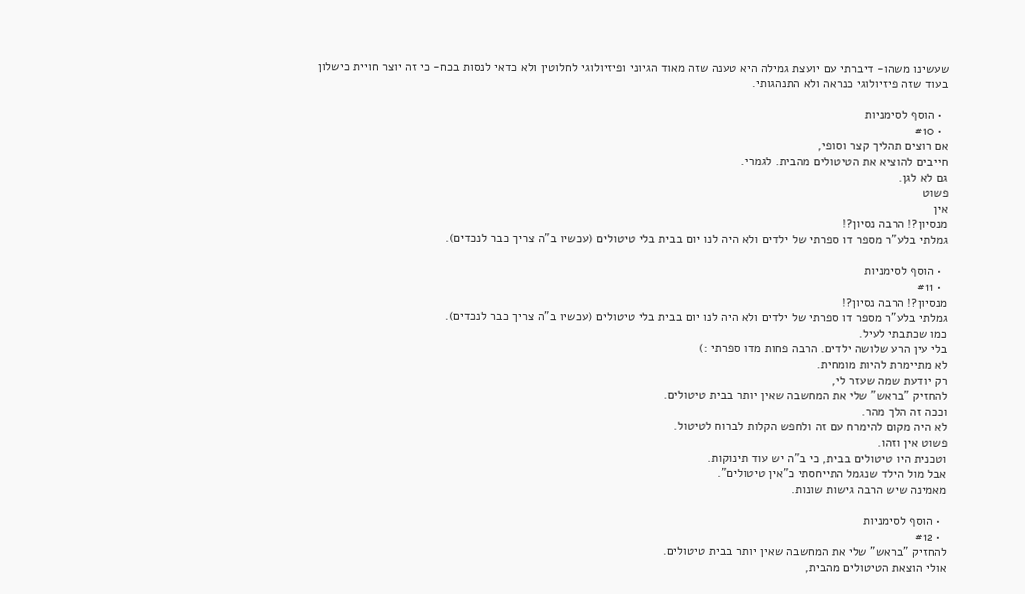שעשינו משהו- דיברתי עם יועצת גמילה היא טענה שזה מאוד הגיוני ופיזיולוגי לחלוטין ולא כדאי לנסות בכח- כי זה יוצר חויית כישלון בעוד שזה פיזיולוגי כנראה ולא התנהגותי.

  • הוסף לסימניות
  • #10
אם רוצים תהליך קצר וסופי,
חייבים להוציא את הטיטולים מהבית. לגמרי.
גם לא לגן.
פשוט
אין
מנסיון?! הרבה נסיון?!
גמלתי בלע"ר מספר דו ספרתי של ילדים ולא היה לנו יום בבית בלי טיטולים (עכשיו ב"ה צריך כבר לנכדים).

  • הוסף לסימניות
  • #11
מנסיון?! הרבה נסיון?!
גמלתי בלע"ר מספר דו ספרתי של ילדים ולא היה לנו יום בבית בלי טיטולים (עכשיו ב"ה צריך כבר לנכדים).
כמו שכתבתי לעיל.
בלי עין הרע שלושה ילדים. הרבה פחות מדו ספרתי :)
לא מתיימרת להיות מומחית.
רק יודעת שמה שעזר לי,
להחזיק "בראש" שלי את המחשבה שאין יותר בבית טיטולים.
וככה זה הלך מהר.
לא היה מקום להימרח עם זה ולחפש הקלות לברוח לטיטול.
פשוט אין וזהו.
וטכנית היו טיטולים בבית, כי ב"ה יש עוד תינוקות.
אבל מול הילד שנגמל התייחסתי כ"אין טיטולים".
מאמינה שיש הרבה גישות שונות.

  • הוסף לסימניות
  • #12
להחזיק "בראש" שלי את המחשבה שאין יותר בבית טיטולים.
אולי הוצאת הטיטולים מהבית,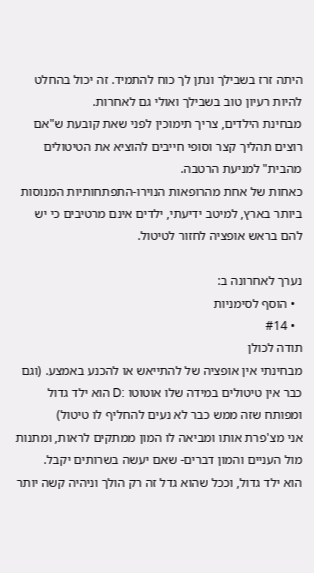היתה זרז בשבילך ונתן לך כוח להתמיד. זה יכול בהחלט להיות רעיון טוב בשבילך ואולי גם לאחרות.
מבחינת הילדים, צריך תימוכין לפני שאת קובעת ש"אם רוצים תהליך קצר וסופי חייבים להוציא את הטיטולים מהבית" למניעת הרטבה.
כאחות של אחת מהרופאות הנוירו-התפתחותיות המנוסות ביותר בארץ, למיטב ידיעתי, ילדים אינם מרטיבים כי יש להם בראש אופציה לחזור לטיטול.

נערך לאחרונה ב:
  • הוסף לסימניות
  • #14
תודה לכולן
מבחינתי אין אופציה של להתייאש או להכנע באמצע. (וגם כבר אין טיטולים במידה שלו אוטוטו :D הוא ילד גדול ומפותח שזה ממש כבר לא נעים להחליף לו טיטול)
אני מצ'פרת אותו ומביאה לו המון ממתקים לראות, ומתנות מול העניים והמון דברים- שאם יעשה בשרותים יקבל.
הוא ילד גדול, וככל שהוא גדל זה רק הולך וניהיה קשה יותר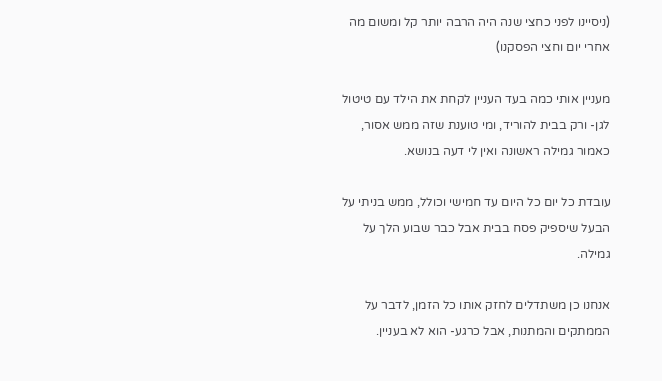(ניסיינו לפני כחצי שנה היה הרבה יותר קל ומשום מה אחרי יום וחצי הפסקנו)

מעניין אותי כמה בעד העניין לקחת את הילד עם טיטול לגן- ורק בבית להוריד, ומי טוענת שזה ממש אסור, כאמור גמילה ראשונה ואין לי דעה בנושא.

עובדת כל יום כל היום עד חמישי וכולל, ממש בניתי על הבעל שיספיק פסח בבית אבל כבר שבוע הלך על גמילה.

אנחנו כן משתדלים לחזק אותו כל הזמן, לדבר על הממתקים והמתנות, אבל כרגע- הוא לא בעניין.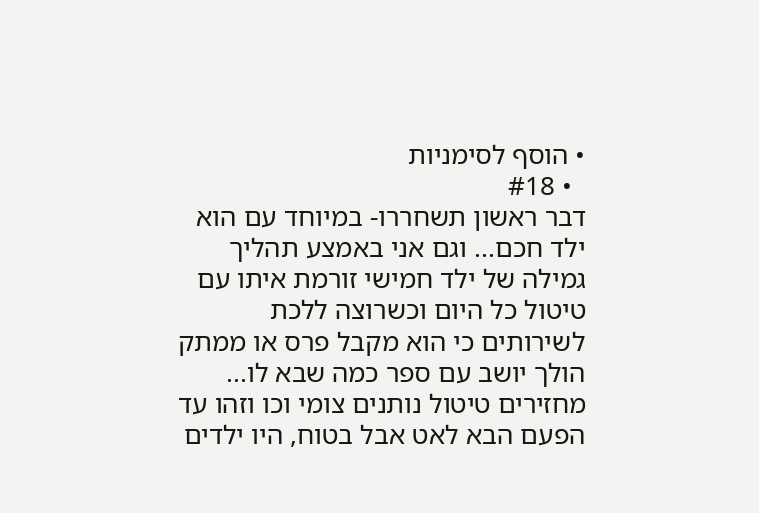• הוסף לסימניות
  • #18
דבר ראשון תשחררו- במיוחד עם הוא ילד חכם... וגם אני באמצע תהליך גמילה של ילד חמישי זורמת איתו עם טיטול כל היום וכשרוצה ללכת לשירותים כי הוא מקבל פרס או ממתק הולך יושב עם ספר כמה שבא לו... מחזירים טיטול נותנים צומי וכו וזהו עד הפעם הבא לאט אבל בטוח, היו ילדים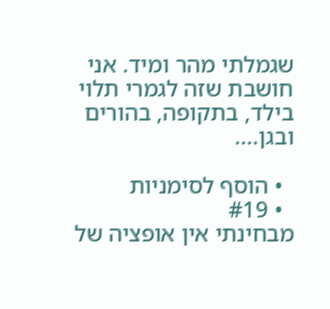שגמלתי מהר ומיד. אני חושבת שזה לגמרי תלוי בילד, בתקופה, בהורים ובגן....

  • הוסף לסימניות
  • #19
מבחינתי אין אופציה של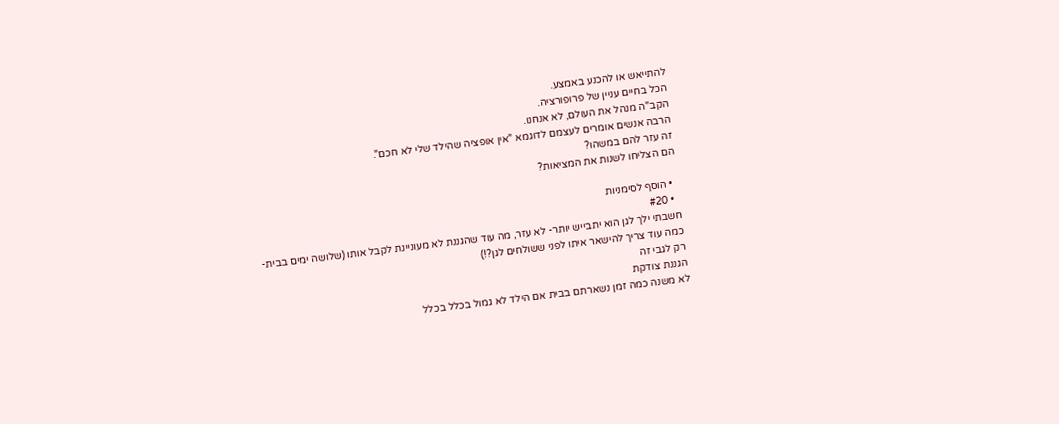להתייאש או להכנע באמצע.
הכל בחיים עניין של פרופורציה.
הקב"ה מנהל את העולם, לא אנחנו.
הרבה אנשים אומרים לעצמם לדוגמא "אין אופציה שהילד שלי לא חכם".
זה עזר להם במשהו?
הם הצליחו לשנות את המציאות?

  • הוסף לסימניות
  • #20
חשבתי ילך לגן הוא יתבייש יותר- לא עזר, מה עוד שהגננת לא מעוניינת לקבל אותו (שלושה ימים בבית- כמה עוד צריך להישאר איתו לפני ששולחים לגן?!)
רק לגבי זה
הגננת צודקת
לא משנה כמה זמן נשארתם בבית אם הילד לא גמול בכלל בכלל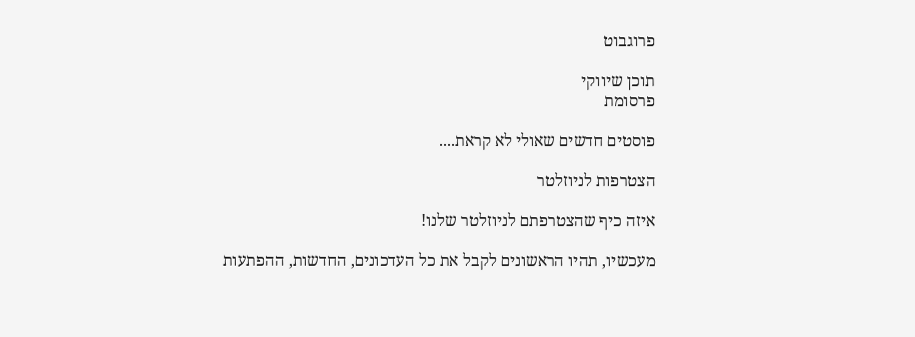פרוגבוט

תוכן שיווקי
פרסומת

פוסטים חדשים שאולי לא קראת....

הצטרפות לניוזלטר

איזה כיף שהצטרפתם לניוזלטר שלנו!

מעכשיו, תהיו הראשונים לקבל את כל העדכונים, החדשות, ההפתעות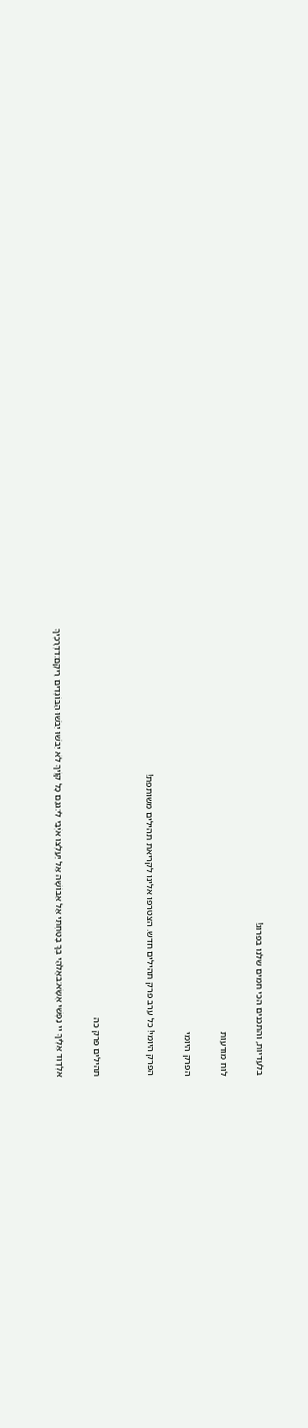בלעדיות, והתכנים הכי חמים שלנו בפרוג!

לוח מודעות

הפרק היומי

הפרק היומי! כל ערב פרק תהילים חדש. הצטרפו אלינו לקריאת תהילים משותפת!


תהילים פרק כה

אלְדָוִד אֵלֶיךָ יי נַפְשִׁי אֶשָּׂא:באֱלֹהַי בְּךָ בָטַחְתִּי אַל אֵבוֹשָׁה אַל יַעַלְצוּ אֹיְבַי לִי:גגַּם כָּל קוֶֹיךָ לֹא יֵבֹשׁוּ יֵבֹשׁוּ הַבּוֹגְדִים רֵיקָם:דדְּרָכֶיךָ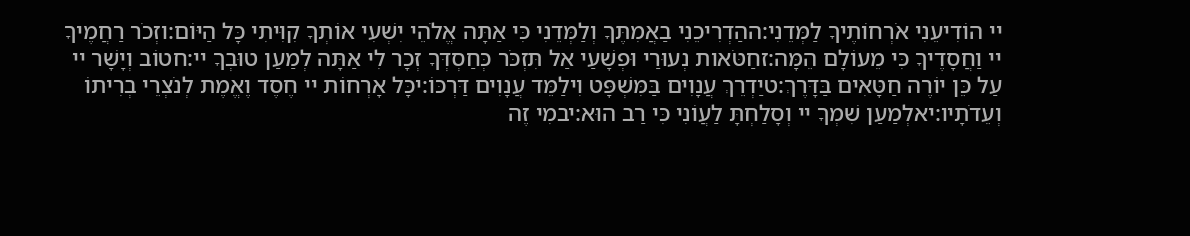יי הוֹדִיעֵנִי אֹרְחוֹתֶיךָ לַמְּדֵנִי:ההַדְרִיכֵנִי בַאֲמִתֶּךָ וְלַמְּדֵנִי כִּי אַתָּה אֱלֹהֵי יִשְׁעִי אוֹתְךָ קִוִּיתִי כָּל הַיּוֹם:וזְכֹר רַחֲמֶיךָ יי וַחֲסָדֶיךָ כִּי מֵעוֹלָם הֵמָּה:זחַטֹּאות נְעוּרַי וּפְשָׁעַי אַל תִּזְכֹּר כְּחַסְדְּךָ זְכָר לִי אַתָּה לְמַעַן טוּבְךָ יי:חטוֹב וְיָשָׁר יי עַל כֵּן יוֹרֶה חַטָּאִים בַּדָּרֶךְ:טיַדְרֵךְ עֲנָוִים בַּמִּשְׁפָּט וִילַמֵּד עֲנָוִים דַּרְכּוֹ:יכָּל אָרְחוֹת יי חֶסֶד וֶאֱמֶת לְנֹצְרֵי בְרִיתוֹ וְעֵדֹתָיו:יאלְמַעַן שִׁמְךָ יי וְסָלַחְתָּ לַעֲוֹנִי כִּי רַב הוּא:יבמִי זֶה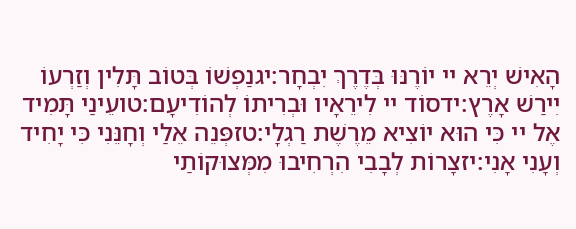הָאִישׁ יְרֵא יי יוֹרֶנּוּ בְּדֶרֶךְ יִבְחָר:יגנַפְשׁוֹ בְּטוֹב תָּלִין וְזַרְעוֹ יִירַשׁ אָרֶץ:ידסוֹד יי לִירֵאָיו וּבְרִיתוֹ לְהוֹדִיעָם:טועֵינַי תָּמִיד אֶל יי כִּי הוּא יוֹצִיא מֵרֶשֶׁת רַגְלָי:טזפְּנֵה אֵלַי וְחָנֵּנִי כִּי יָחִיד וְעָנִי אָנִי:יזצָרוֹת לְבָבִי הִרְחִיבוּ מִמְּצוּקוֹתַי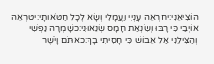הוֹצִיאֵנִי:יחרְאֵה עָנְיִי וַעֲמָלִי וְשָׂא לְכָל חַטֹּאותָי:יטרְאֵה אוֹיְבַי כִּי רָבּוּ וְשִׂנְאַת חָמָס שְׂנֵאוּנִי:כשָׁמְרָה נַפְשִׁי וְהַצִּילֵנִי אַל אֵבוֹשׁ כִּי חָסִיתִי בָךְ:כאתֹּם וָיֹשֶׁר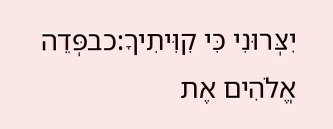יִצְּרוּנִי כִּי קִוִּיתִיךָ:כבפְּדֵה אֱלֹהִים אֶת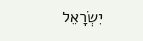יִשְׂרָאֵל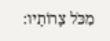מִכֹּל צָרוֹתָיו: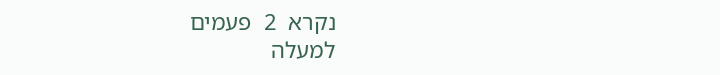נקרא  2  פעמים
למעלה